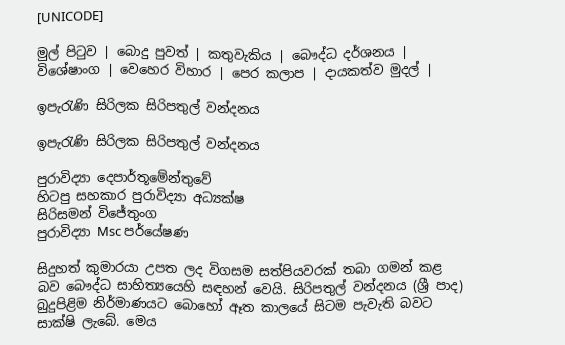[UNICODE]

මුල් පිටුව | බොදු පුවත් | කතුවැකිය | බෞද්ධ දර්ශනය | විශේෂාංග | වෙහෙර විහාර | පෙර කලාප | දායකත්ව මුදල් |

ඉපැරැණි සිරිලක සිරිපතුල් වන්දනය

ඉපැරැණි සිරිලක සිරිපතුල් වන්දනය

පුරාවිද්‍යා දෙපාර්තූමේන්තුවේ
හිටපු සහකාර පුරාවිද්‍යා අධ්‍යක්ෂ
සිරිසමන් විජේතුංග
පුරාවිද්‍යා Msc පර්යේෂණ

සිදුහත් කුමාරයා උපත ලද විගසම සත්පියවරක් තබා ගමන් කළ බව බෞද්ධ සාහිත්‍යයෙහි සඳහන් වෙයි. සිරිපතුල් වන්දනය (ශ්‍රී පාද) බුදුපිළිම නිර්මාණයට බොහෝ ඈත කාලයේ සිටම පැවැති බවට සාක්ෂි ලැබේ. මෙය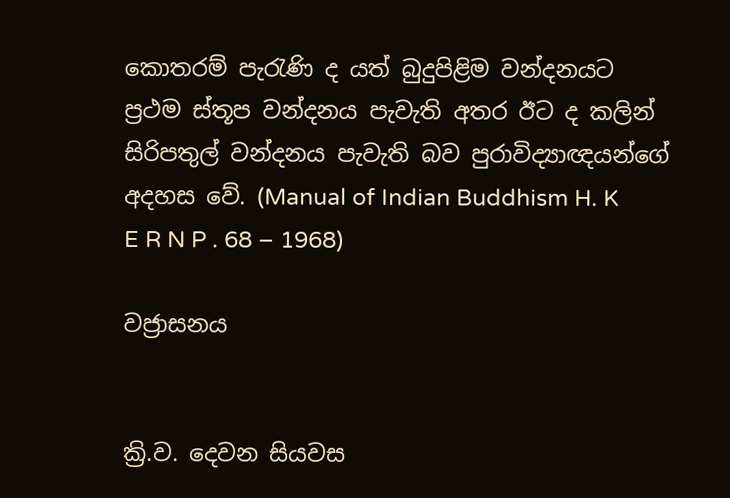කොතරම් පැරැණි ද යත් බුදුපිළිම වන්දනයට ප්‍රථම ස්තූප වන්දනය පැවැති අතර ඊට ද කලින් සිරිපතුල් වන්දනය පැවැති බව පුරාවිද්‍යාඥයන්ගේ අදහස වේ. (Manual of Indian Buddhism H. K E R N P . 68 – 1968)

වජ්‍රාසනය


ක්‍රි.ව. දෙවන සියවස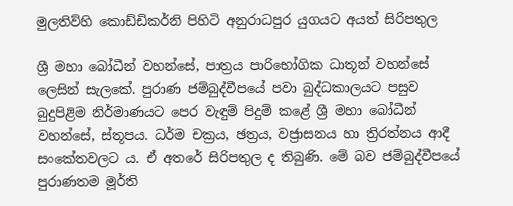මුලතිව්හි කොඩ්ඩිකර්නි පිහිටි අනුරාධපුර යුගයට අයත් සිරිපතුල

ශ්‍රී මහා බෝධීන් වහන්සේ, පාත්‍රය පාරිභෝගික ධාතූන් වහන්සේ ලෙසින් සැලකේ. පුරාණ ජම්බුද්වීපයේ පවා බුද්ධකාලයට පසුව බුදුපිළිම නිර්මාණයට පෙර වැඳුම් පිදුම් කළේ ශ්‍රී මහා බෝධීන් වහන්සේ, ස්තූපය. ධර්ම චක්‍රය, ඡත්‍රය, වජ්‍රාසනය හා ත්‍රිරත්නය ආදී සංකේතවලට ය. ඒ අතරේ සිරිපතුල ද තිබුණි. මේ බව ජම්බුද්වීපයේ පුරාණතම මූර්ති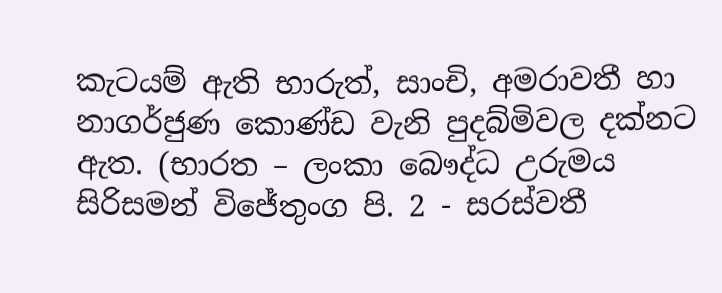කැටයම් ඇති භාරුත්, සාංචි, අමරාවතී හා නාගර්ජුණ කොණ්ඩ වැනි පුදබ්මිවල දක්නට ඇත. (භාරත – ලංකා බෞද්ධ උරුමය සිරිසමන් විජේතුංග පි. 2 - සරස්වතී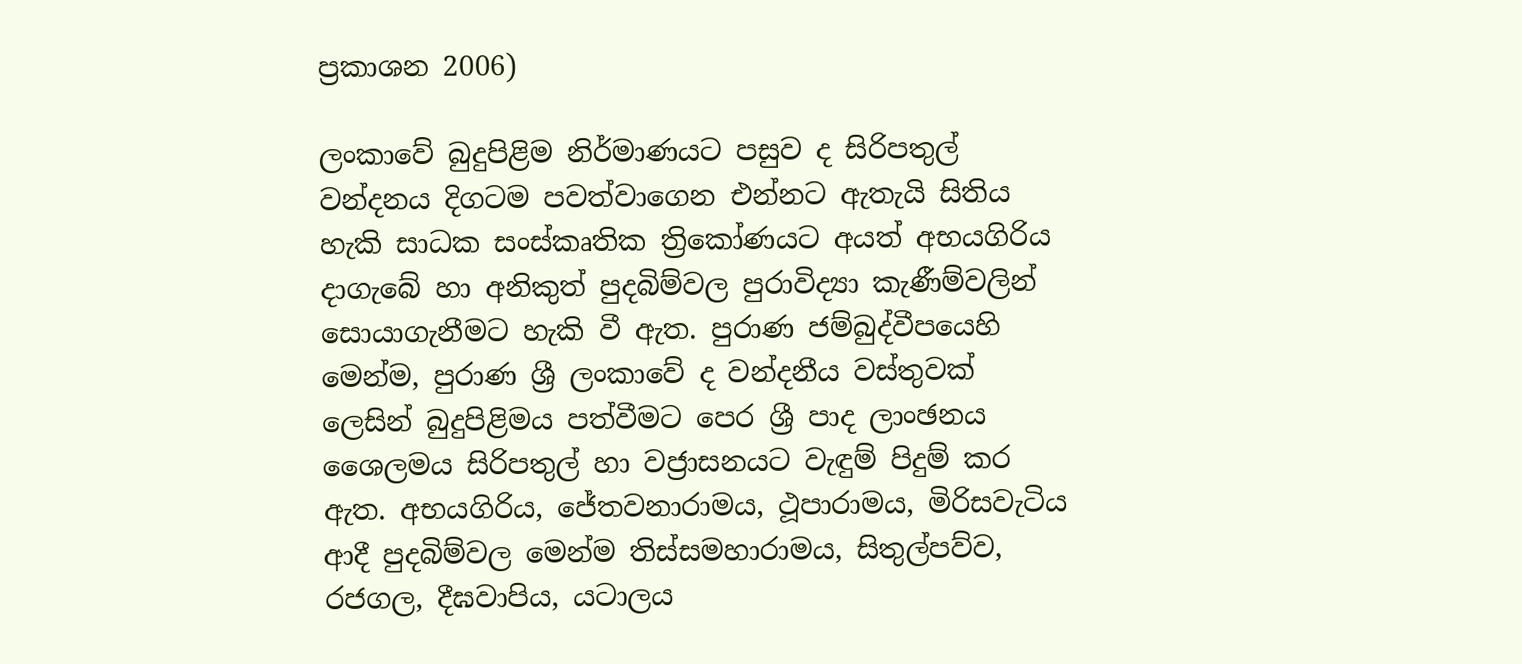ප්‍රකාශන 2006)

ලංකාවේ බුදුපිළිම නිර්මාණයට පසුව ද සිරිපතුල් වන්දනය දිගටම පවත්වාගෙන එන්නට ඇතැයි සිතිය හැකි සාධක සංස්කෘතික ත්‍රිකෝණයට අයත් අභයගිරිය දාගැබේ හා අනිකුත් පුදබිම්වල පුරාවිද්‍යා කැණීම්වලින් සොයාගැනීමට හැකි වී ඇත. පුරාණ ජම්බුද්වීපයෙහි මෙන්ම, පුරාණ ශ්‍රී ලංකාවේ ද වන්දනීය වස්තුවක් ලෙසින් බුදුපිළිමය පත්වීමට පෙර ශ්‍රී පාද ලාංඡනය ශෛලමය සිරිපතුල් හා වජ්‍රාසනයට වැඳුම් පිදුම් කර ඇත. අභයගිරිය, ජේතවනාරාමය, ථූපාරාමය, මිරිසවැටිය ආදී පුදබිම්වල මෙන්ම තිස්සමහාරාමය, සිතුල්පව්ව, රජගල, දීඝවාපිය, යටාලය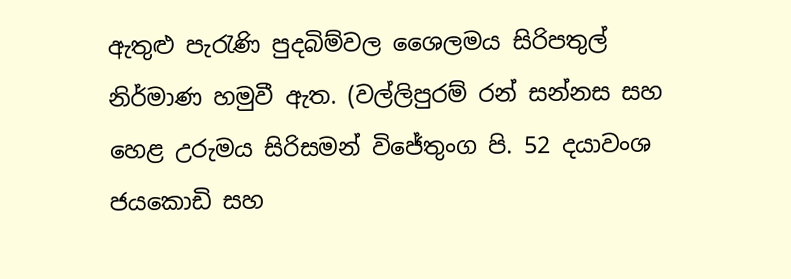ඇතුළු පැරැණි පුදබිම්වල ශෛලමය සිරිපතුල් නිර්මාණ හමුවී ඇත. (වල්ලිපුරම් රන් සන්නස සහ හෙළ උරුමය සිරිසමන් විජේතුංග පි. 52 දයාවංශ ජයකොඩි සහ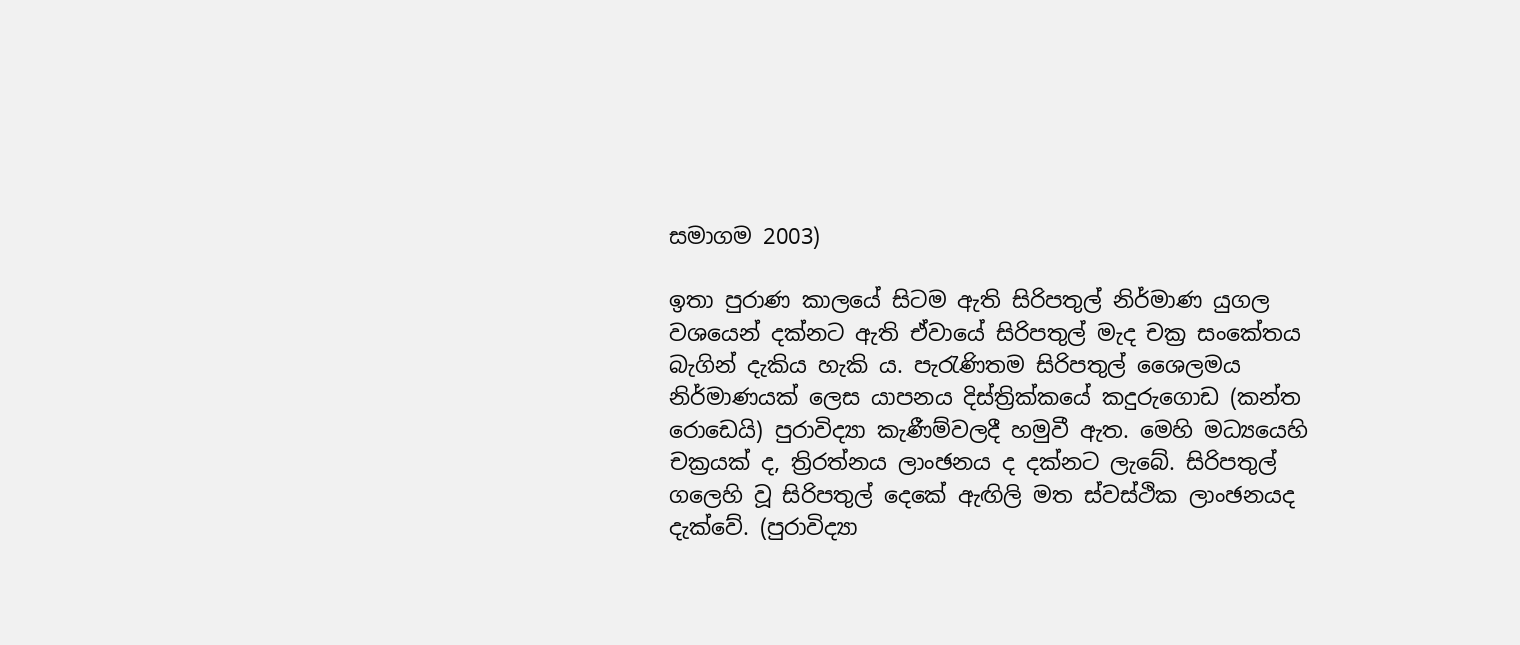සමාගම 2003)

ඉතා පුරාණ කාලයේ සිටම ඇති සිරිපතුල් නිර්මාණ යුගල වශයෙන් දක්නට ඇති ඒවායේ සිරිපතුල් මැද චක්‍ර සංකේතය බැගින් දැකිය හැකි ය. පැරැණිතම සිරිපතුල් ශෛලමය නිර්මාණයක් ලෙස යාපනය දිස්ත්‍රික්කයේ කදුරුගොඩ (කන්ත රොඩෙයි) පුරාවිද්‍යා කැණීම්වලදී හමුවී ඇත. මෙහි මධ්‍යයෙහි චක්‍රයක් ද, ත්‍රිරත්නය ලාංඡනය ද දක්නට ලැබේ. සිරිපතුල් ගලෙහි වූ සිරිපතුල් දෙකේ ඇඟිලි මත ස්වස්ථික ලාංඡනයද දැක්වේ. (පුරාවිද්‍යා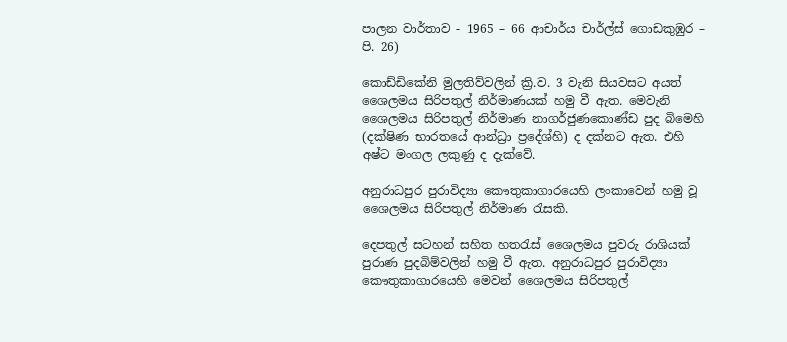පාලන වාර්තාව - 1965 – 66 ආචාර්ය චාර්ල්ස් ගොඩකුඹුර – පි. 26)

කොඩ්ඩිකේනි මුලතිව්වලින් ක්‍රි.ව. 3 වැනි සියවසට අයත් ශෛලමය සිරිපතුල් නිර්මාණයක් හමු වී ඇත. මෙවැනි ශෛලමය සිරිපතුල් නිර්මාණ නාගර්ජුණකොණ්ඩ පුද බිමෙහි (දක්ෂිණ භාරතයේ ආන්ධ්‍රා ප්‍රදේශ්හි) ද දක්නට ඇත. එහි අෂ්ට මංගල ලකුණු ද දැක්වේ.

අනුරාධපුර පුරාවිද්‍යා කෞතුකාගාරයෙහි ලංකාවෙන් හමු වූ ශෛලමය සිරිපතුල් නිර්මාණ රැසකි.

දෙපතුල් සටහන් සහිත හතරැස් ශෛලමය පුවරු රාශියක් පුරාණ පුදබිම්වලින් හමු වී ඇත. අනුරාධපුර පුරාවිද්‍යා කෞතුකාගාරයෙහි මෙවන් ශෛලමය සිරිපතුල්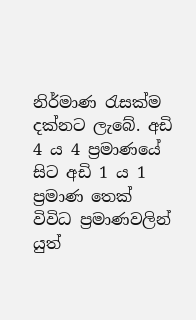නිර්මාණ රැසක්ම දක්නට ලැබේ. අඩි 4 ය 4 ප්‍රමාණයේ සිට අඩි 1 ය 1 ප්‍රමාණ තෙක් විවිධ ප්‍රමාණවලින් යුත්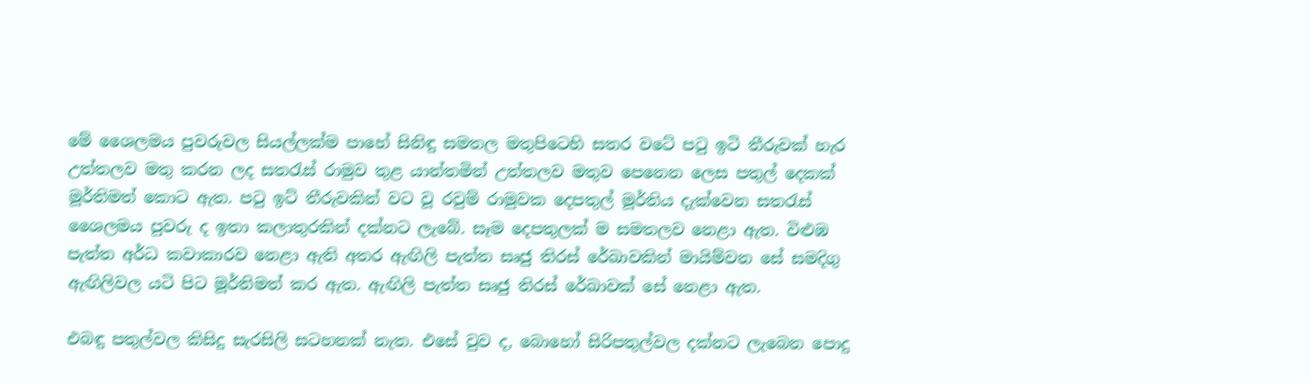මේ ශෛලමය පුවරුවල සියල්ලක්ම පාහේ සිනිඳු සමතල මතුපිටෙහි සතර වටේ පටු ඉටි තීරුවක් හැර උත්තලව මතු කරන ලද සතරැස් රාමුව තුළ යාන්තමින් උත්තලව මතුව පෙනෙන ලෙස පතුල් දෙකක් මූර්තිමත් කොට ඇත. පටු ඉට් තීරුවකින් වට වූ රවුම් රාමුවක දෙපතුල් මූර්තිය දැක්වෙන සතරැස් ශෛලමය පුවරු ද ඉතා කලාතුරකින් දක්නට ලැබේ. සෑම දෙපතුලක් ම සමතලව නෙළා ඇත. විළුඹ පැත්ත අර්ධ කවාකාරව නෙළා ඇති අතර ඇඟිලි පැත්ත සෘජු තිරස් රේඛාවකින් මායිම්වන සේ සමදිගු ඇඟිලිවල යටි පිට මූර්තිමත් කර ඇත. ඇඟිලි පැත්ත සෘජු තිරස් රේඛාවක් සේ නෙළා ඇත.

එබඳු පතුල්වල කිසිදු සැරසිලි සටහනක් නැත. එසේ වුව ද, බොහෝ සිරිපතුල්වල දක්නට ලැබෙන පොදු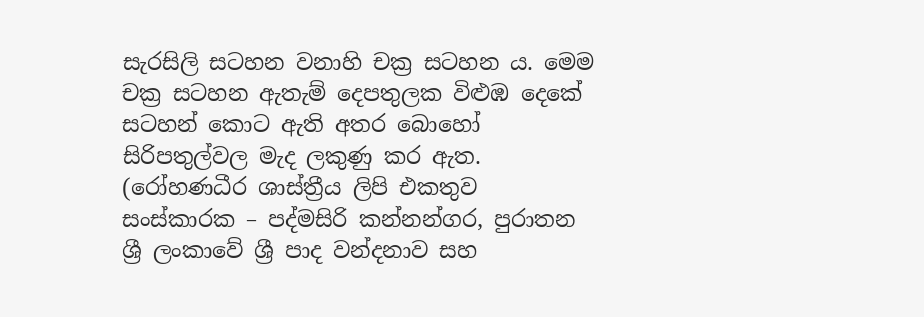සැරසිලි සටහන වනාහි චක්‍ර සටහන ය. මෙම චක්‍ර සටහන ඇතැම් දෙපතුලක විළුඹ දෙකේ සටහන් කොට ඇති අතර බොහෝ සිරිපතුල්වල මැද ලකුණු කර ඇත. (රෝහණධීර ශාස්ත්‍රීය ලිපි එකතුව සංස්කාරක – පද්මසිරි කන්නන්ගර, පුරාතන ශ්‍රී ලංකාවේ ශ්‍රී පාද වන්දනාව සහ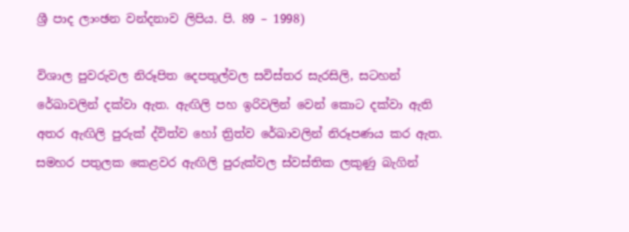ශ්‍රී පාද ලාංඡන වන්දනාව ලිපිය. පි. 89 – 1998)

විශාල පුවරුවල නිරූපිත දෙපතුල්වල සවිස්තර සැරසිලි, සටහන් රේඛාවලින් දක්වා ඇත. ඇඟිලි පහ ඉරිවලින් වෙන් කොට දක්වා ඇති අතර ඇඟිලි පුරුක් ද්විත්ව හෝ ත්‍රිත්ව රේඛාවලින් නිරූපණය කර ඇත. සමහර පතුලක කෙළවර ඇඟිලි පුරුක්වල ස්වස්තික ලකුණු බැගින්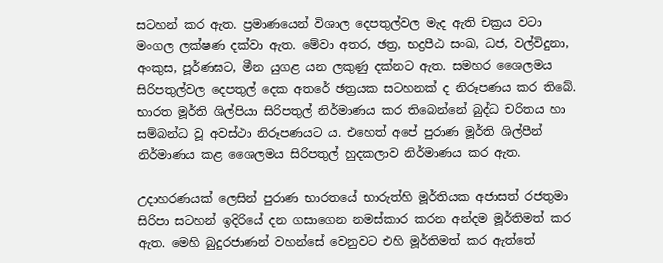සටහන් කර ඇත. ප්‍රමාණයෙන් විශාල දෙපතුල්වල මැද ඇති චක්‍රය වටා මංගල ලක්ෂණ දක්වා ඇත. මේවා අතර, ඡත්‍ර, භද්‍රපීඨ සංඛ, ධජ, වල්විදුනා, අංකුස, පූර්ණඝට, මීන යුගළ යන ලකුණු දක්නට ඇත. සමහර ශෛලමය සිරිපතුල්වල දෙපතුල් දෙක අතරේ ඡත්‍රයක සටහනක් ද නිරූපණය කර තිබේ. භාරත මූර්ති ශිල්පියා සිරිපතුල් නිර්මාණය කර තිබෙන්නේ බුද්ධ චරිතය හා සම්බන්ධ වූ අවස්ථා නිරූපණයට ය. එහෙත් අපේ පුරාණ මූර්ති ශිල්පීන් නිර්මාණය කළ ශෛලමය සිරිපතුල් හුදකලාව නිර්මාණය කර ඇත.

උදාහරණයක් ලෙසින් පුරාණ භාරතයේ භාරුත්හි මූර්තියක අජාසත් රජතුමා සිරිපා සටහන් ඉදිරියේ දන ගසාගෙන නමස්කාර කරන අන්දම මූර්තිමත් කර ඇත. මෙහි බුදුරජාණන් වහන්සේ වෙනුවට එහි මූර්තිමත් කර ඇත්තේ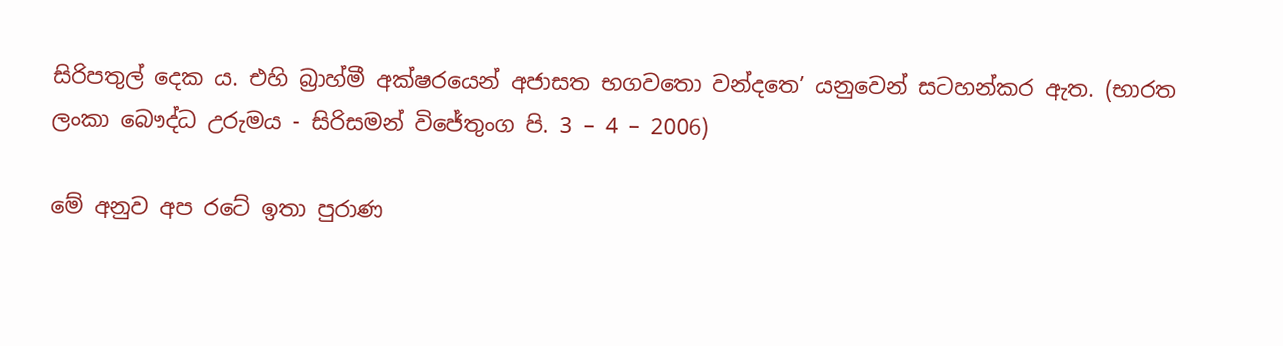සිරිපතුල් දෙක ය. එහි බ්‍රාහ්මී අක්ෂරයෙන් අජාසත භගවතො වන්දතෙ’ යනුවෙන් සටහන්කර ඇත. (භාරත ලංකා බෞද්ධ උරුමය - සිරිසමන් විජේතුංග පි. 3 – 4 – 2006)

මේ අනුව අප රටේ ඉතා පුරාණ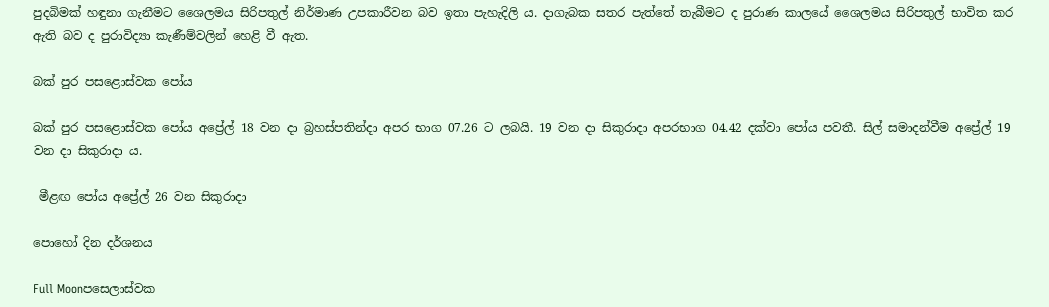පුදබිමක් හඳුනා ගැනීමට ශෛලමය සිරිපතුල් නිර්මාණ උපකාරීවන බව ඉතා පැහැදිලි ය. දාගැබක සතර පැත්තේ තැබීමට ද පුරාණ කාලයේ ශෛලමය සිරිපතුල් භාවිත කර ඇති බව ද පුරාවිද්‍යා කැණීම්වලින් හෙළි වී ඇත.

බක් පුර පසළොස්වක පෝය

බක් පුර පසළොස්වක පෝය අප්‍රේල් 18 වන දා බ්‍රහස්පතින්දා අපර භාග 07.26 ට ලබයි. 19 වන දා සිකුරාදා අපරභාග 04.42 දක්වා පෝය පවතී. සිල් සමාදන්වීම අප්‍රේල් 19 වන දා සිකුරාදා ය.

 මීළඟ පෝය අප්‍රේල් 26 වන සිකුරාදා

පොහෝ දින දර්ශනය

Full Moonපසෙලාස්වක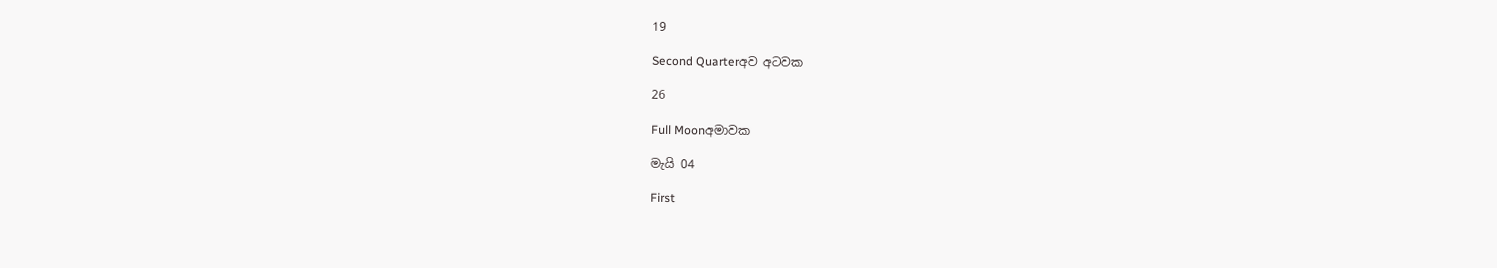19

Second Quarterඅව අටවක

26

Full Moonඅමාවක

මැයි 04

First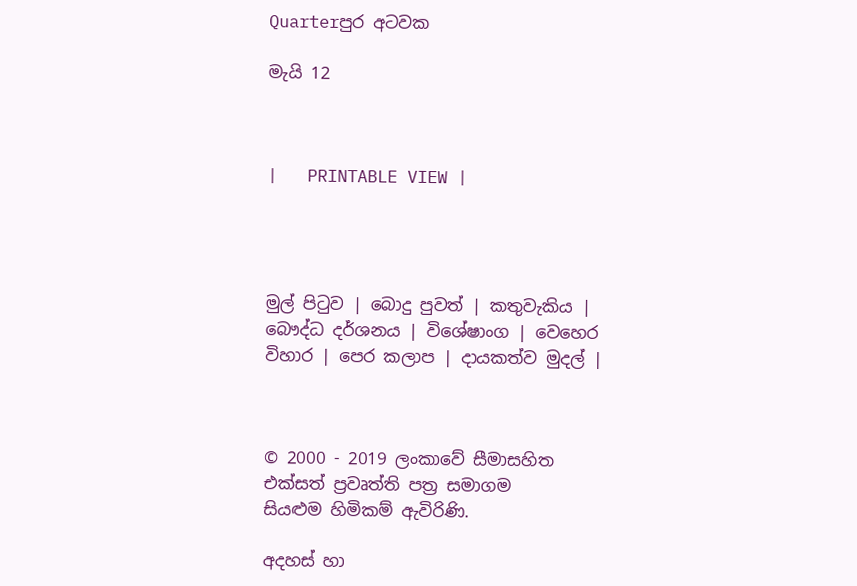Quarterපුර අටවක

මැයි 12



|   PRINTABLE VIEW |




මුල් පිටුව | බොදු පුවත් | කතුවැකිය | බෞද්ධ දර්ශනය | විශේෂාංග | වෙහෙර විහාර | පෙර කලාප | දායකත්ව මුදල් |



© 2000 - 2019 ලංකාවේ සීමාසහිත එක්සත් ප්‍රවෘත්ති පත්‍ර සමාගම
සියළුම හිමිකම් ඇවිරිණි.

අදහස් හා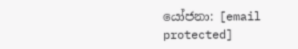යෝජනා: [email protected]